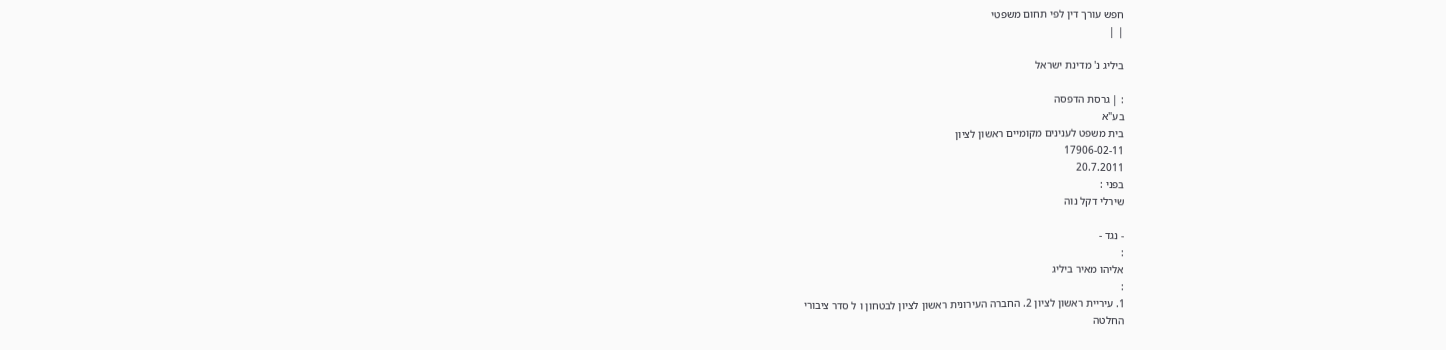חפש עורך דין לפי תחום משפטי
| |

ביליג נ' מדינת ישראל

: | גרסת הדפסה
בע"א
בית משפט לענינים מקומיים ראשון לציון
17906-02-11
20.7.2011
בפני :
שירלי דקל נוה

- נגד -
:
אליהו מאיר ביליג
:
1. עיריית ראשון לציון 2. החברה העירונית ראשון לציון לבטחון ו ל סדר ציבורי
החלטה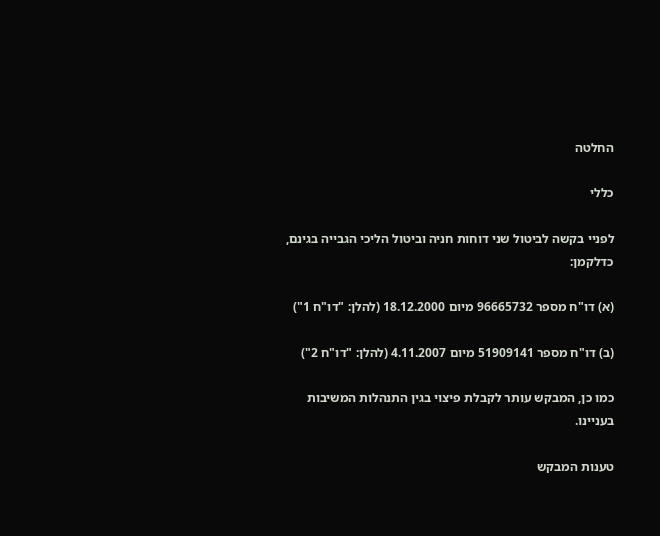החלטה

כללי

לפניי בקשה לביטול שני דוחות חניה וביטול הליכי הגבייה בגינם, כדלקמן:

(א) דו"ח מספר 96665732 מיום 18.12.2000 (להלן: "דו"ח 1")

(ב) דו"ח מספר 51909141 מיום 4.11.2007 (להלן: "דו"ח 2")

כמו כן, המבקש עותר לקבלת פיצוי בגין התנהלות המשיבות בעניינו.

טענות המבקש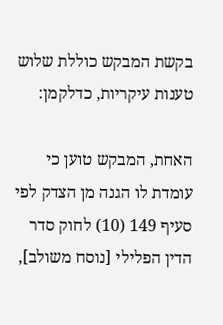בקשת המבקש כוללת שלוש טענות עיקריות, כדלקמן:

האחת, המבקש טוען כי עומדת לו הגנה מן הצדק לפי סעיף 149 (10) לחוק סדר הדין הפלילי [נוסח משולב],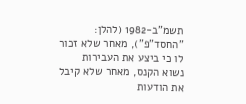תשמ"ב-1982 (להלן: "החסד"פ"), מאחר שלא זכור לו כי ביצע את העבירות נשוא הקנס, מאחר שלא קיבל את הודעות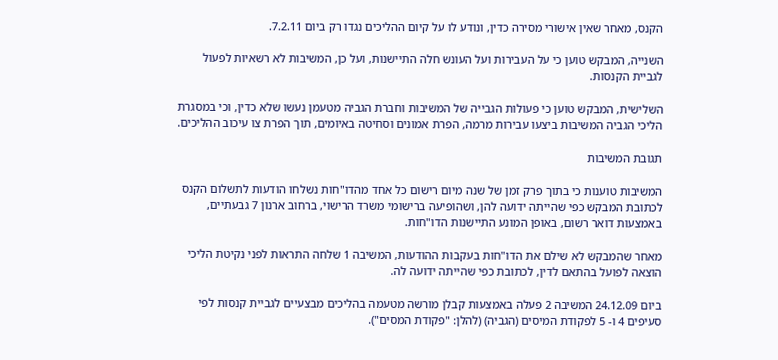הקנס, מאחר שאין אישורי מסירה כדין, ונודע לו על קיום ההליכים נגדו רק ביום 7.2.11.

השנייה, המבקש טוען כי על העבירות ועל העונש חלה התיישנות, ועל כן, המשיבות לא רשאיות לפעול לגביית הקנסות.

השלישית, המבקש טוען כי פעולות הגבייה של המשיבות וחברת הגביה מטעמן נעשו שלא כדין, וכי במסגרת הליכי הגביה המשיבות ביצעו עבירות מרמה, הפרת אמונים וסחיטה באיומים, תוך הפרת צו עיכוב ההליכים.

תגובת המשיבות

המשיבות טוענות כי בתוך פרק זמן של שנה מיום רישום כל אחד מהדו"חות נשלחו הודעות לתשלום הקנס לכתובת המבקש כפי שהייתה ידועה להן, ושהופיעה ברישומי משרד הרישוי, ברחוב ארנון 7 גבעתיים, באמצעות דואר רשום, באופן המונע התיישנות הדו"חות.

מאחר שהמבקש לא שילם את הדו"חות בעקבות ההודעות, המשיבה 1 שלחה התראות לפני נקיטת הליכי הוצאה לפועל בהתאם לדין, לכתובת כפי שהייתה ידועה לה.

ביום 24.12.09 המשיבה 2 פעלה באמצעות קבלן מורשה מטעמה בהליכים מבצעיים לגביית קנסות לפי סעיפים 4 ו- 5 לפקודת המיסים (הגביה) (להלן: "פקודת המסים").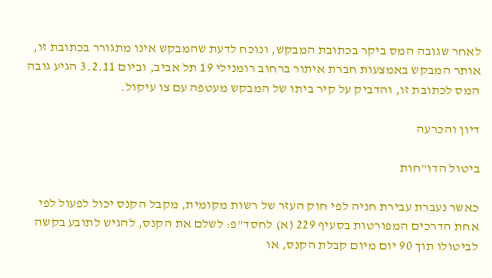לאחר שגובה המס ביקר בכתובת המבקש, ונוכח לדעת שהמבקש אינו מתגורר בכתובת זו, אותר המבקש באמצעות חברת איתור ברחוב רומנילי 19 תל אביב, וביום 3.2.11 הגיע גובה המס לכתובת זו, והדביק על קיר ביתו של המבקש מעטפה עם צו עיקול.

דיון והכרעה

ביטול הדו"חות

כאשר נעברת עבירת חניה לפי חוק העזר של רשות מקומית, מקבל הקנס יכול לפעול לפי אחת הדרכים המפורטות בסעיף 229 (א) לחסד"פ: לשלם את הקנס, להגיש לתובע בקשה לביטולו תוך 90 יום מיום קבלת הקנס, או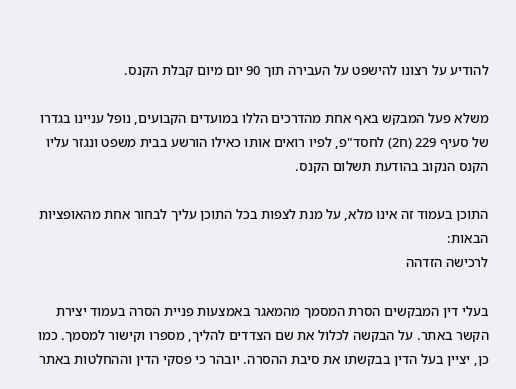להודיע על רצונו להישפט על העבירה תוך 90 יום מיום קבלת הקנס.

משלא פעל המבקש באף אחת מהדרכים הללו במועדים הקבועים, נופל עניינו בגדרו של סעיף 229 (ח2) לחסד"פ, לפיו רואים אותו כאילו הורשע בבית משפט ונגזר עליו הקנס הנקוב בהודעת תשלום הקנס.

התוכן בעמוד זה אינו מלא, על מנת לצפות בכל התוכן עליך לבחור אחת מהאופציות הבאות:
לרכישה הזדהה

בעלי דין המבקשים הסרת המסמך מהמאגר באמצעות פניית הסרה בעמוד יצירת הקשר באתר. על הבקשה לכלול את שם הצדדים להליך, מספרו וקישור למסמך. כמו כן, יציין בעל הדין בבקשתו את סיבת ההסרה. יובהר כי פסקי הדין וההחלטות באתר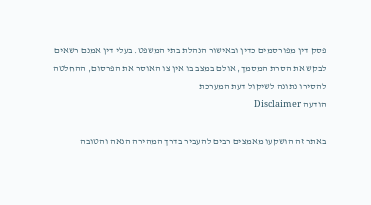פסק דין מפורסמים כדין ובאישור הנהלת בתי המשפט. בעלי דין אמנם רשאים לבקש את הסרת המסמך, אולם במצב בו אין צו האוסר את הפרסום, ההחלטה להסירו נתונה לשיקול דעת המערכת
הודעה Disclaimer

באתר זה הושקעו מאמצים רבים להעביר בדרך המהירה הנאה והטובה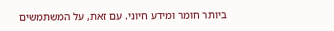ביותר חומר ומידע חיוני. עם זאת, על המשתמשים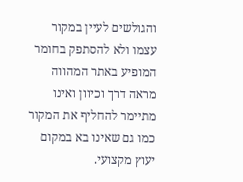והגולשים לעיין במקור עצמו ולא להסתפק בחומר המופיע באתר המהווה מראה דרך וכיוון ואינו מתיימר להחליף את המקור כמו גם שאינו בא במקום יעוץ מקצועי.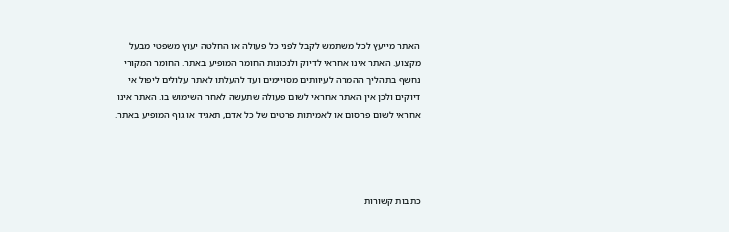האתר מייעץ לכל משתמש לקבל לפני כל פעולה או החלטה יעוץ משפטי מבעל מקצוע. האתר אינו אחראי לדיוק ולנכונות החומר המופיע באתר. החומר המקורי נחשף בתהליך ההמרה לעיוותים מסויימים ועד להעלתו לאתר עלולים ליפול אי דיוקים ולכן אין האתר אחראי לשום פעולה שתעשה לאחר השימוש בו. האתר אינו אחראי לשום פרסום או לאמיתות פרטים של כל אדם, תאגיד או גוף המופיע באתר.




כתבות קשורות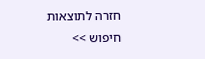חזרה לתוצאות חיפוש >>